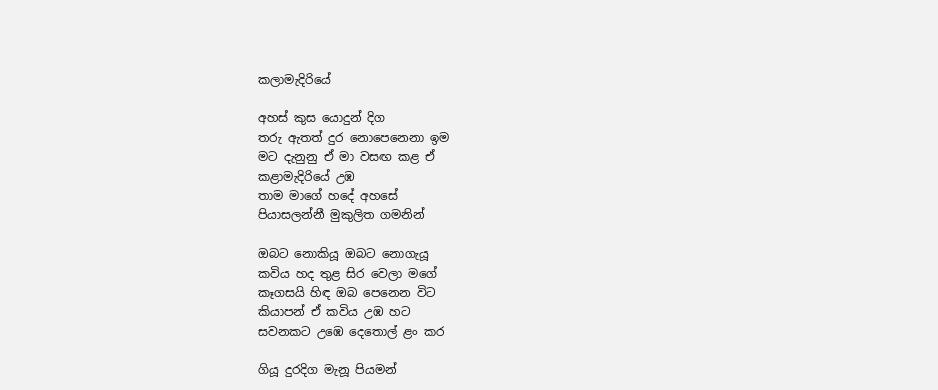කලාමැදිරියේ

අහස් කුස යොදුන් දිග
තරු ඇතත් දුර නොපෙනෙනා ඉම
මට දැනුනු ඒ මා වසඟ කළ ඒ
කළාමැදිරියේ උඹ
තාම මාගේ හදේ අහසේ
පියාසලන්නී මුකුලිත ගමනින්

ඔබට නොකියූ ඔබට නොගැයූ
කවිය හද තුළ සිර වෙලා මගේ
කෑගසයි හිඳ ඔබ පෙනෙන විට
කියාපන් ඒ කවිය උඹ හට
සවනකට උඹෙ දෙතොල් ළං කර

ගියූ දුරදිග මැනූ පියමන්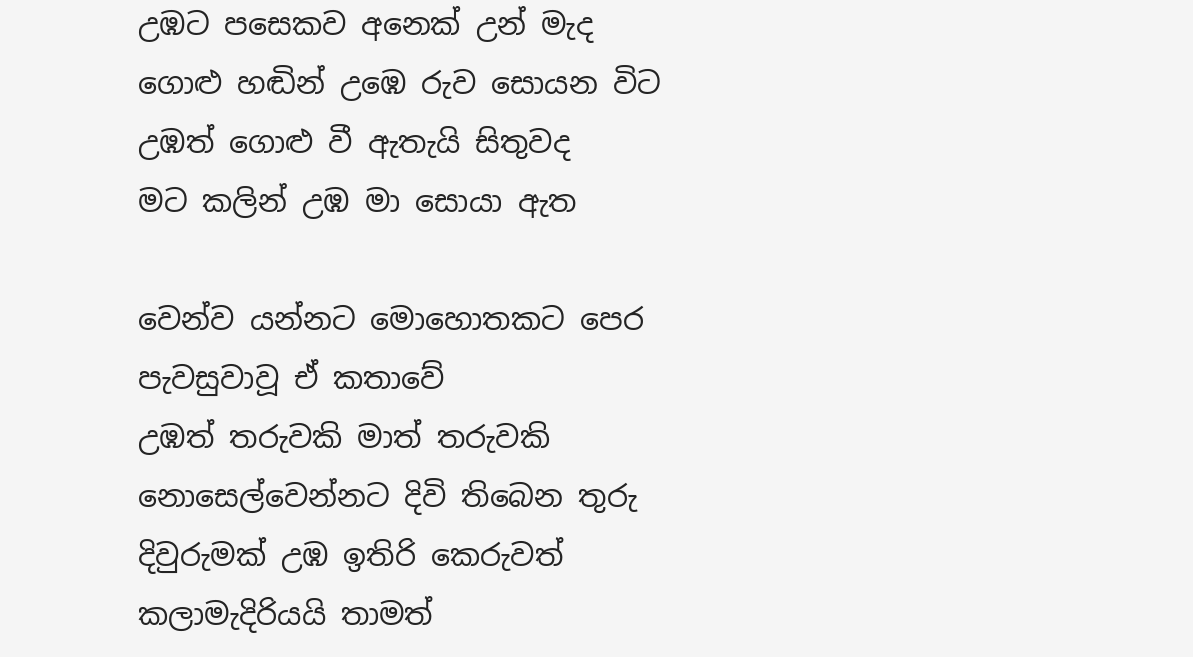උඹට පසෙකව අනෙක් උන් මැද
ගොළු හඬින් උඹෙ රුව සොයන විට
උඹත් ගොළු වී ඇතැයි සිතුවද
මට කලින් උඹ මා සොයා ඇත

වෙන්ව යන්නට මොහොතකට පෙර
පැවසුවාවූ ඒ කතාවේ
උඹත් තරුවකි මාත් තරුවකි
නොසෙල්වෙන්නට දිවි තිබෙන තුරු
දිවුරුමක් උඹ ඉතිරි කෙරුවත්
කලාමැදිරියයි තාමත්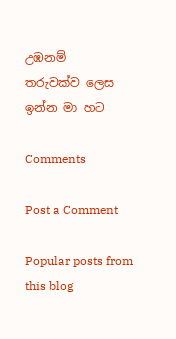උඹනම්
තරුවක්ව ලෙස ඉන්න මා හට

Comments

Post a Comment

Popular posts from this blog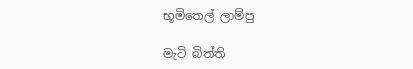භූමිතෙල් ලාම්පු

මැටි බිත්ති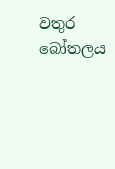වතුර බෝතලය